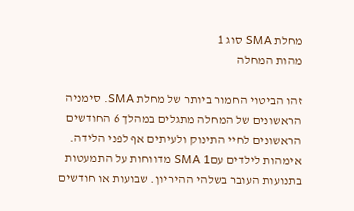מחלת SMA סוג 1
מהות המחלה

זהו הביטוי החמור ביותר של מחלת SMA. סימניה הראשונים של המחלה מתגלים במהלך 6 החודשים הראשונים לחיי התינוק ולעיתים אף לפני הלידה. אימהות לילדים עםSMA 1 מדווחות על התמעטות בתנועות העובר בשלהי ההיריון. שבועות או חודשים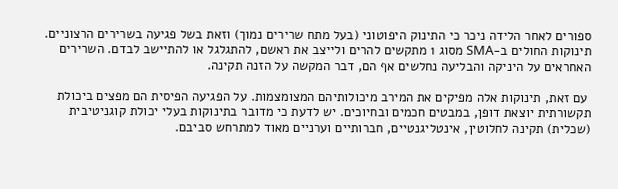ספורים לאחר הלידה ניכר כי התינוק היפוטוני (בעל מתח שרירים נמוך) וזאת בשל פגיעה בשרירים הרצוניים. תינוקות החולים ב-SMA מסוג 1 מתקשים להרים ולייצב את ראשם, להתגלגל או להתיישב לבדם. השרירים האחראים על היניקה והבליעה נחלשים אף הם, דבר המקשה על הזנה תקינה.

 עם זאת, תינוקות אלה מפיקים את המירב מיכולותיהם המצומצמות. על הפגיעה הפיסית הם מפצים ביכולת תקשורתית יוצאת דופן, במבטים חכמים ובחיוכים. יש לדעת כי מדובר בתינוקות בעלי יכולת קוגניטיבית (שכלית) תקינה לחלוטין, אינטליגנטיים, חברותיים וערניים מאוד למתרחש סביבם.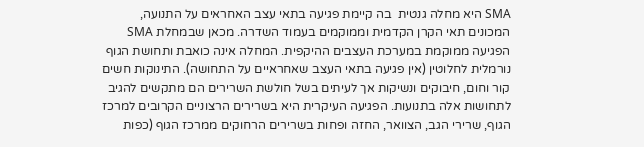SMA היא מחלה גנטית  בה קיימת פגיעה בתאי עצב האחראים על התנועה, המכונים תאי הקרן הקדמית וממוקמים בעמוד השדרה. מכאן שבמחלת SMA הפגיעה ממוקמת במערכת העצבים ההיקפית. המחלה אינה כואבת ותחושת הגוף נורמלית לחלוטין (אין פגיעה בתאי העצב שאחראיים על התחושה). התינוקות חשים קור וחום, חיבוקים ונשיקות אך לעיתים בשל חולשת השרירים הם מתקשים להגיב לתחושות אלה בתנועות. הפגיעה העיקרית היא בשרירים הרצוניים הקרובים למרכז הגוף, שרירי הגב, הצוואר, החזה ופחות בשרירים הרחוקים ממרכז הגוף (כפות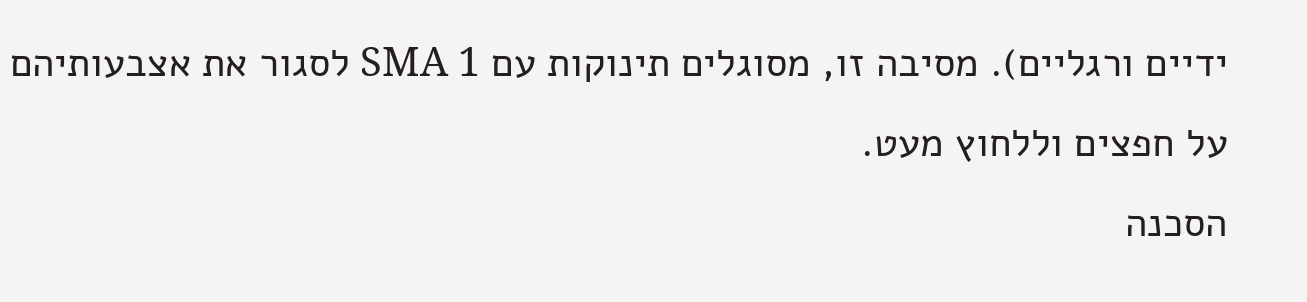ידיים ורגליים). מסיבה זו, מסוגלים תינוקות עם SMA 1 לסגור את אצבעותיהם על חפצים וללחוץ מעט.
הסכנה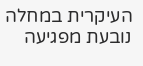העיקרית במחלה נובעת מפגיעה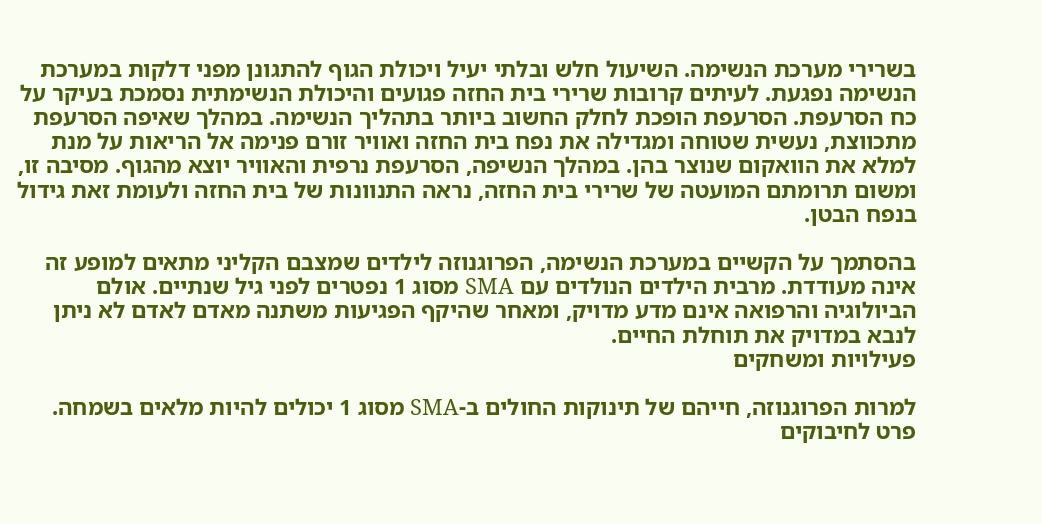בשרירי מערכת הנשימה. השיעול חלש ובלתי יעיל ויכולת הגוף להתגונן מפני דלקות במערכת הנשימה נפגעת. לעיתים קרובות שרירי בית החזה פגועים והיכולת הנשימתית נסמכת בעיקר על כח הסרעפת. הסרעפת הופכת לחלק החשוב ביותר בתהליך הנשימה. במהלך שאיפה הסרעפת מתכווצת, נעשית שטוחה ומגדילה את נפח בית החזה ואוויר זורם פנימה אל הריאות על מנת למלא את הוואקום שנוצר בהן. במהלך הנשיפה, הסרעפת נרפית והאוויר יוצא מהגוף. מסיבה זו, ומשום תרומתם המועטה של שרירי בית החזה, נראה התנוונות של בית החזה ולעומת זאת גידול בנפח הבטן.

בהסתמך על הקשיים במערכת הנשימה, הפרוגנוזה לילדים שמצבם הקליני מתאים למופע זה אינה מעודדת. מרבית הילדים הנולדים עם SMA מסוג 1 נפטרים לפני גיל שנתיים. אולם הביולוגיה והרפואה אינם מדע מדויק, ומאחר שהיקף הפגיעות משתנה מאדם לאדם לא ניתן לנבא במדויק את תוחלת החיים.
פעילויות ומשחקים

למרות הפרוגנוזה, חייהם של תינוקות החולים ב-SMA מסוג 1 יכולים להיות מלאים בשמחה. פרט לחיבוקים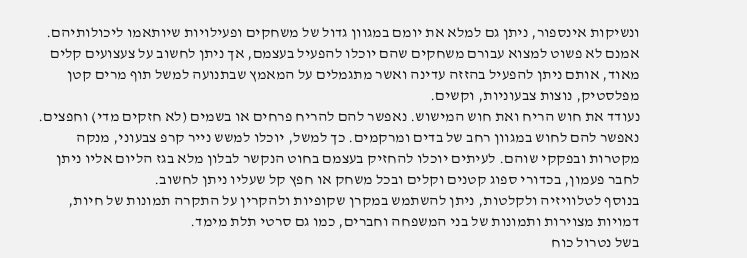ונשיקות אינספור, ניתן גם למלא את יומם במגוון גדול של משחקים ופעילויות שיותאמו ליכולותיהם. אמנם לא פשוט למצוא עבורם משחקים שהם יוכלו להפעיל בעצמם, אך ניתן לחשוב על צעצועים קלים מאוד, אותם ניתן להפעיל בהזזה עדינה ואשר מתגמלים על המאמץ שבתנועה למשל תוף מרים קטן מפלסטיק, נוצות צבעוניות, וקשים.
נעודד את חוש הריח ואת חוש המישוש. נאפשר להם להריח פרחים או בשמים (לא חזקים מדי) וחפצים. נאפשר להם לחוש במגוון רחב של בדים ומרקמים. כך למשל, יוכלו למשש נייר קרפ צבעוני, מנקה מקטרות ובפקקי שוהם. לעיתים יוכלו להחזיק בעצמם בחוט הנקשר לבלון מלא בגז הליום אליו ניתן לחבר פעמון, בכדורי ספוג קטנים וקלים ובכל משחק או חפץ קל שעליו ניתן לחשוב.
בנוסף לטלוויזיה ולקלטות, ניתן להשתמש במקרן שקופיות ולהקרין על התקרה תמונות של חיות, דמויות מצוירות ותמונות של בני המשפחה וחברים, כמו גם סרטי תלת מימד.
בשל נטרול כוח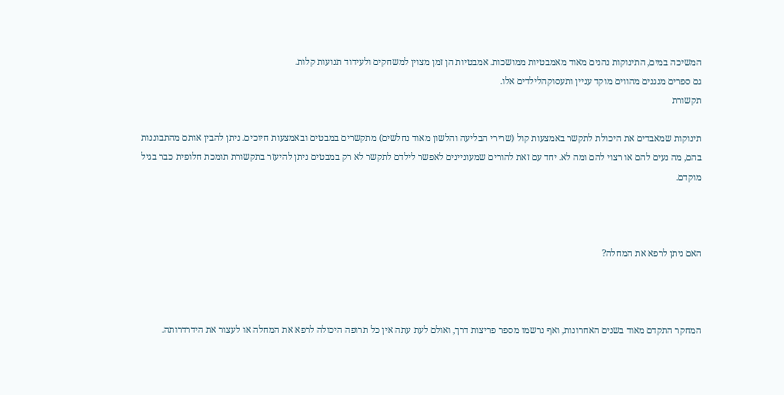המשיכה במים, התינוקות נהנים מאוד מאמבטיות ממושכות. אמבטיות הן זמן מצוין למשחקים ולעידוד תנועות קלות.
גם ספרים מנגנים מהווים מוקד עניין ותעסוקהלילדים אלו.
תקשורת

תינוקות שמאבדים את היכולת לתקשר באמצעות קול (שרירי הבליעה והלשון מאוד נחלשים) מתקשרים במבטים ובאמצעות חיוכים. ניתן להבין אותם מהתבוננות בהם, מה נעים להם או רצוי להם ומה לא. יחד עם זאת להורים שמעוניינים לאפשר לילדם לתקשר לא רק במבטים ניתן להיעזר בתקשורת תומכת חלופית כבר בגיל מוקדם.



האם ניתן לרפא את המחלה?



המחקר התקדם מאוד בשנים האחרונות, ואף נרשמו מספר פריצות דרך, ואולם לעת עתה אין כל תרופה היכולה לרפא את המחלה או לעצור את הידרדרותה.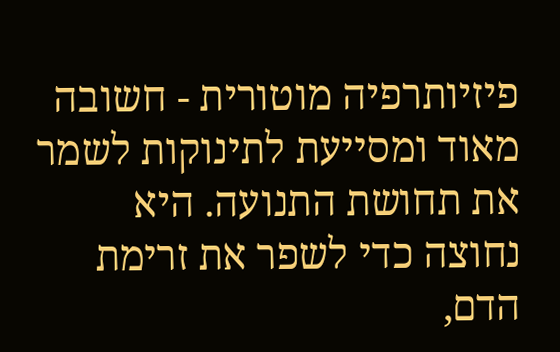פיזיותרפיה מוטורית - חשובה מאוד ומסייעת לתינוקות לשמר את תחושת התנועה. היא נחוצה כדי לשפר את זרימת הדם,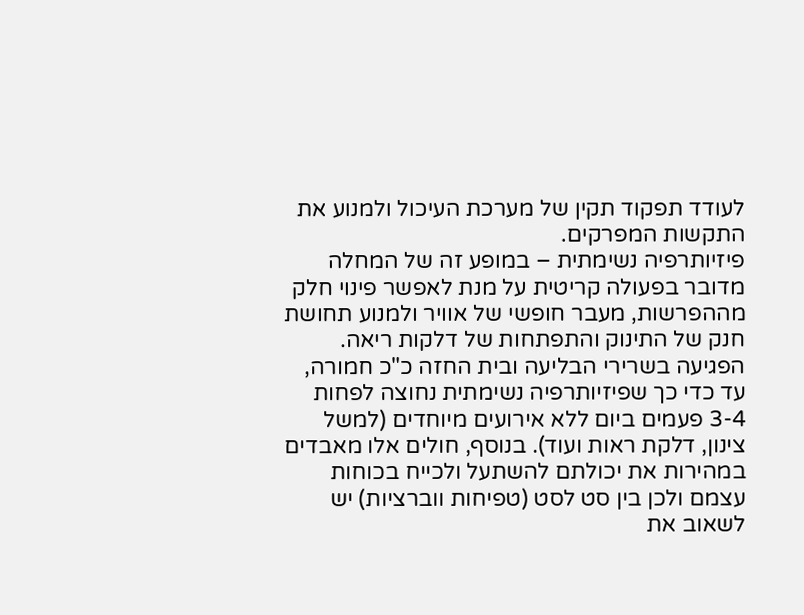לעודד תפקוד תקין של מערכת העיכול ולמנוע את התקשות המפרקים.
פיזיותרפיה נשימתית – במופע זה של המחלה מדובר בפעולה קריטית על מנת לאפשר פינוי חלק מההפרשות, מעבר חופשי של אוויר ולמנוע תחושת חנק של התינוק והתפתחות של דלקות ריאה. הפגיעה בשרירי הבליעה ובית החזה כ"כ חמורה, עד כדי כך שפיזיותרפיה נשימתית נחוצה לפחות 3-4 פעמים ביום ללא אירועים מיוחדים (למשל צינון, דלקת ראות ועוד). בנוסף, חולים אלו מאבדים במהירות את יכולתם להשתעל ולכייח בכוחות עצמם ולכן בין סט לסט (טפיחות ווברציות) יש לשאוב את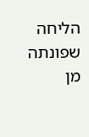הליחה שפונתה מן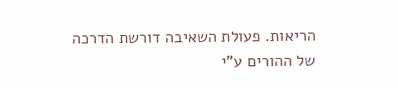הריאות. פעולת השאיבה דורשת הדרכה של ההורים ע"י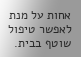אחות על מנת לאפשר טיפול שוטף בבית.